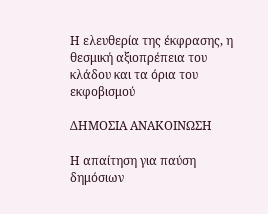Η ελευθερία της έκφρασης, η θεσμική αξιοπρέπεια του κλάδου και τα όρια του εκφοβισμού

ΔΗΜΟΣΙΑ ΑΝΑΚΟΙΝΩΣΗ

Η απαίτηση για παύση δημόσιων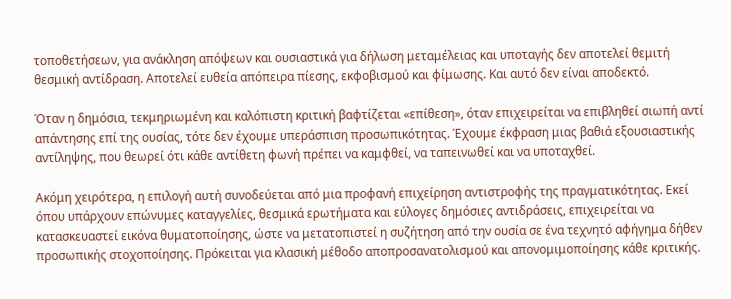τοποθετήσεων, για ανάκληση απόψεων και ουσιαστικά για δήλωση μεταμέλειας και υποταγής δεν αποτελεί θεμιτή θεσμική αντίδραση. Αποτελεί ευθεία απόπειρα πίεσης, εκφοβισμού και φίμωσης. Και αυτό δεν είναι αποδεκτό.

Όταν η δημόσια, τεκμηριωμένη και καλόπιστη κριτική βαφτίζεται «επίθεση», όταν επιχειρείται να επιβληθεί σιωπή αντί απάντησης επί της ουσίας, τότε δεν έχουμε υπεράσπιση προσωπικότητας. Έχουμε έκφραση μιας βαθιά εξουσιαστικής αντίληψης, που θεωρεί ότι κάθε αντίθετη φωνή πρέπει να καμφθεί, να ταπεινωθεί και να υποταχθεί.

Ακόμη χειρότερα, η επιλογή αυτή συνοδεύεται από μια προφανή επιχείρηση αντιστροφής της πραγματικότητας. Εκεί όπου υπάρχουν επώνυμες καταγγελίες, θεσμικά ερωτήματα και εύλογες δημόσιες αντιδράσεις, επιχειρείται να κατασκευαστεί εικόνα θυματοποίησης, ώστε να μετατοπιστεί η συζήτηση από την ουσία σε ένα τεχνητό αφήγημα δήθεν προσωπικής στοχοποίησης. Πρόκειται για κλασική μέθοδο αποπροσανατολισμού και απονομιμοποίησης κάθε κριτικής.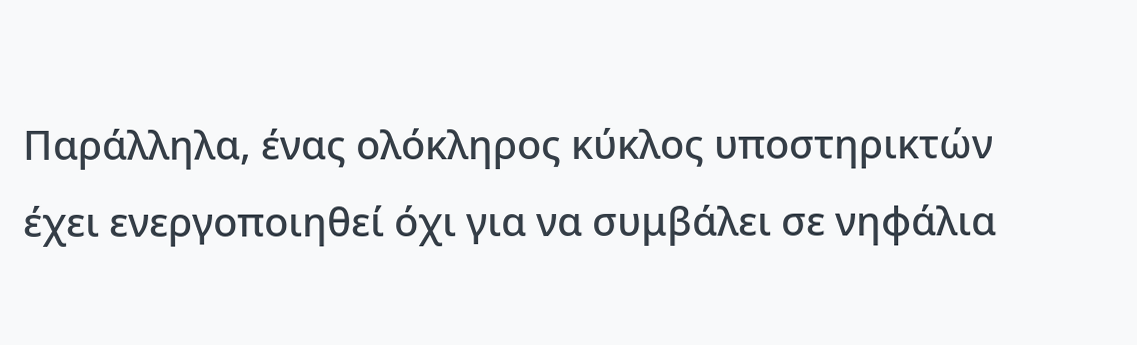Παράλληλα, ένας ολόκληρος κύκλος υποστηρικτών έχει ενεργοποιηθεί όχι για να συμβάλει σε νηφάλια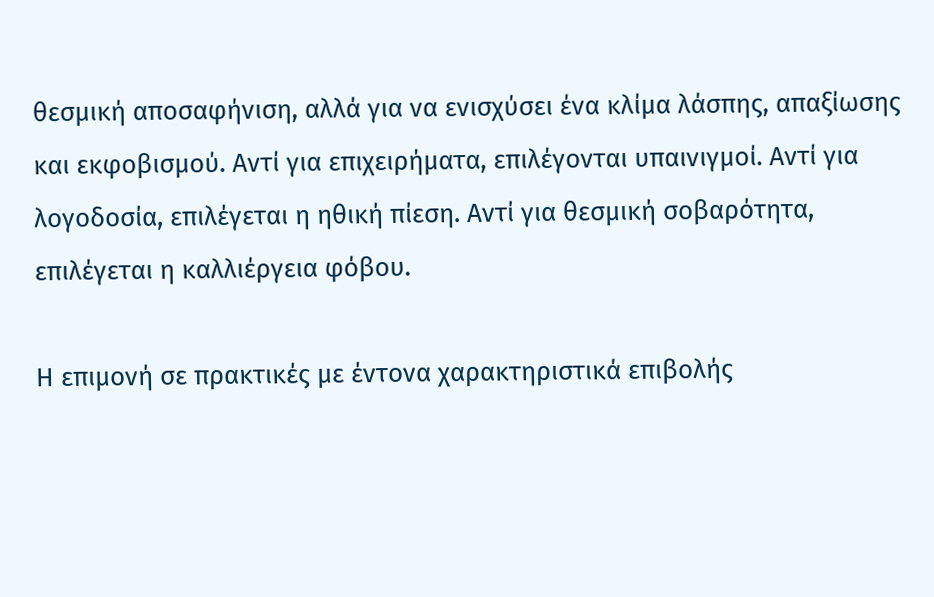θεσμική αποσαφήνιση, αλλά για να ενισχύσει ένα κλίμα λάσπης, απαξίωσης και εκφοβισμού. Αντί για επιχειρήματα, επιλέγονται υπαινιγμοί. Αντί για λογοδοσία, επιλέγεται η ηθική πίεση. Αντί για θεσμική σοβαρότητα, επιλέγεται η καλλιέργεια φόβου.

Η επιμονή σε πρακτικές με έντονα χαρακτηριστικά επιβολής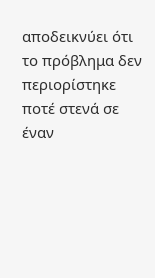αποδεικνύει ότι το πρόβλημα δεν περιορίστηκε ποτέ στενά σε έναν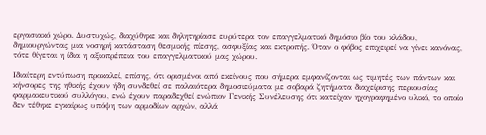εργασιακό χώρο. Δυστυχώς, διαχύθηκε και δηλητηρίασε ευρύτερα τον επαγγελματικό δημόσιο βίο του κλάδου, δημιουργώντας μια νοσηρή κατάσταση θεσμικής πίεσης, ασφυξίας και εκτροπής. Όταν ο φόβος επιχειρεί να γίνει κανόνας, τότε θίγεται η ίδια η αξιοπρέπεια του επαγγελματικού μας χώρου.

Ιδιαίτερη εντύπωση προκαλεί, επίσης, ότι ορισμένοι από εκείνους που σήμερα εμφανίζονται ως τιμητές των πάντων και κήνσορες της ηθικής έχουν ήδη συνδεθεί σε παλαιότερα δημοσιεύματα με σοβαρά ζητήματα διαχείρισης περιουσίας φαρμακευτικού συλλόγου, ενώ έχουν παραδεχθεί ενώπιον Γενικής Συνέλευσης ότι κατείχαν ηχογραφημένο υλικό, το οποίο δεν τέθηκε εγκαίρως υπόψη των αρμοδίων αρχών, αλλά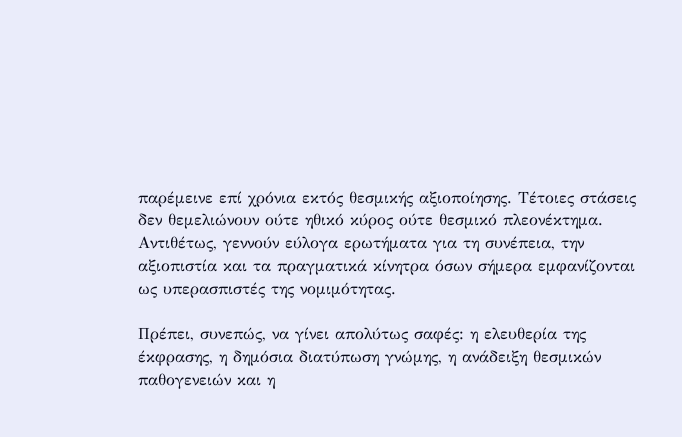παρέμεινε επί χρόνια εκτός θεσμικής αξιοποίησης. Τέτοιες στάσεις δεν θεμελιώνουν ούτε ηθικό κύρος ούτε θεσμικό πλεονέκτημα. Αντιθέτως, γεννούν εύλογα ερωτήματα για τη συνέπεια, την αξιοπιστία και τα πραγματικά κίνητρα όσων σήμερα εμφανίζονται ως υπερασπιστές της νομιμότητας.

Πρέπει, συνεπώς, να γίνει απολύτως σαφές: η ελευθερία της έκφρασης, η δημόσια διατύπωση γνώμης, η ανάδειξη θεσμικών παθογενειών και η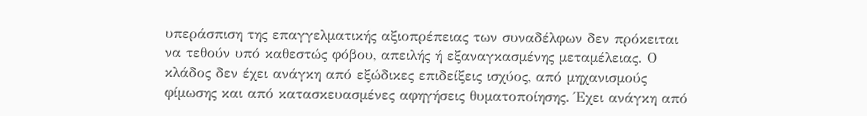υπεράσπιση της επαγγελματικής αξιοπρέπειας των συναδέλφων δεν πρόκειται να τεθούν υπό καθεστώς φόβου, απειλής ή εξαναγκασμένης μεταμέλειας. Ο κλάδος δεν έχει ανάγκη από εξώδικες επιδείξεις ισχύος, από μηχανισμούς φίμωσης και από κατασκευασμένες αφηγήσεις θυματοποίησης. Έχει ανάγκη από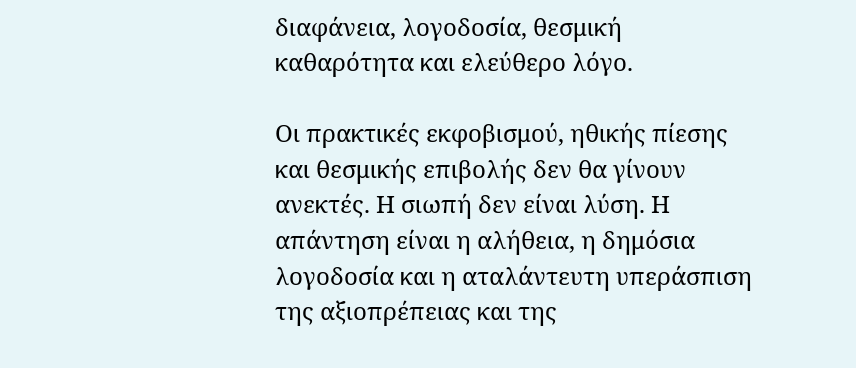διαφάνεια, λογοδοσία, θεσμική καθαρότητα και ελεύθερο λόγο.

Οι πρακτικές εκφοβισμού, ηθικής πίεσης και θεσμικής επιβολής δεν θα γίνουν ανεκτές. Η σιωπή δεν είναι λύση. Η απάντηση είναι η αλήθεια, η δημόσια λογοδοσία και η αταλάντευτη υπεράσπιση της αξιοπρέπειας και της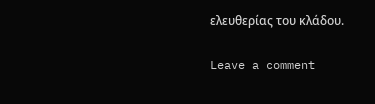ελευθερίας του κλάδου.

Leave a comment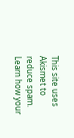This site uses Akismet to reduce spam. Learn how your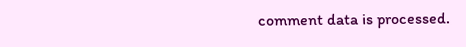comment data is processed.